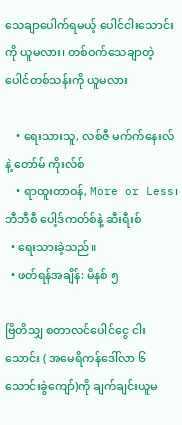သေချာပေါက်ရမယ့် ပေါင်ငါးသောင်းကို ယူမလား၊ တစ်ဝက်သေချာတဲ့ပေါင်တစ်သန်းကို ယူမလား

    • ရေးသားသူ, လစ်ဇီ မက်က်နေးလ် နဲ့ တော်မ် ကိုးလ်စ်
    • ရာထူးတာဝန်, More or Less၊ ဘီဘီစီ ပေါ့ဒ်ကတ်စ်နဲ့ ဆီးရီးစ်
  • ရေးသားခဲ့သည်။
  • ဖတ်ရန်အချိန်: မိနစ် ၅

ဗြိတိသျှ စတာလင်ပေါင်ငွေ ငါးသောင်း ( အမေရိကန်ဒေါ်လာ ၆ သောင်းခွဲကျော်)ကို ချက်ချင်းယူမ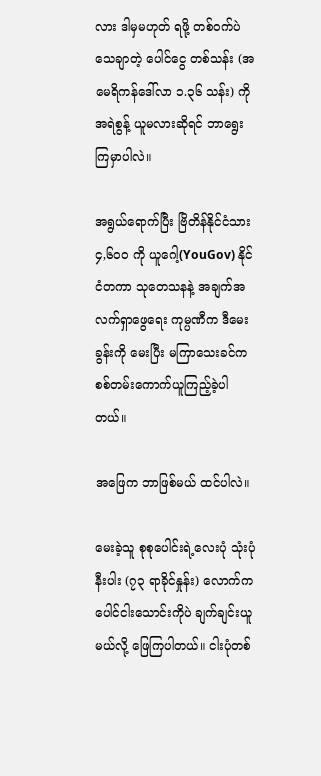လား ဒါမှမဟုတ် ရဖို့ တစ်ဝက်ပဲ သေချာတဲ့ ပေါင်ငွေ တစ်သန်း (အမေရိကန်ဒေါ်လာ ၁.၃၆ သန်း) ကို အရဲစွန့် ယူမလားဆိုရင် ဘာရွေးကြမှာပါလဲ။

အရွယ်ရောက်ပြီး ဗြိတိန်နိုင်ငံသား ၄,၆၀၀ ကို ယူဂေါ့(YouGov) နိုင်ငံတကာ သုတေသနနဲ့ အချက်အလက်ရှာဖွေရေး ကုမ္ပဏီက ဒီမေးခွန်းကို မေးပြီး မကြာသေးခင်က စစ်တမ်းကောက်ယူကြည့်ခဲ့ပါတယ်။

အဖြေက ဘာဖြစ်မယ် ထင်ပါလဲ။

မေးခဲ့သူ စုစုပေါင်းရဲ့လေးပုံ သုံးပုံ နီးပါး (၇၃ ရာခိုင်နှုန်း) လောက်က ပေါင်ငါးသောင်းကိုပဲ ချက်ချင်းယူမယ်လို့ ဖြေကြပါတယ်။ ငါးပုံတစ်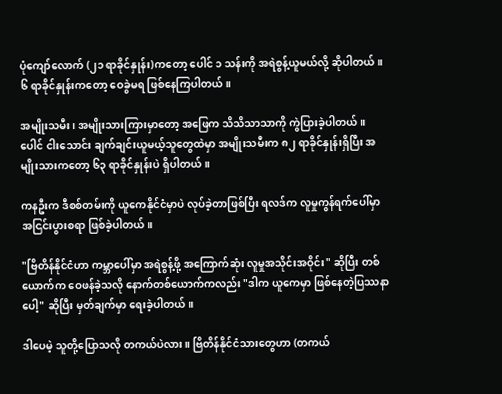ပုံကျော်လောက် (၂၁ ရာခိုင်နှုန်း)ကတော့ ပေါင် ၁ သန်းကို အရဲစွန့်ယူမယ်လို့ ဆိုပါတယ်။ ၆ ရာခိုင်နှုန်းကတော့ ဝေခွဲမရ ဖြစ်နေကြပါတယ်။

အမျိုးသမီး၊ အမျိုးသားကြားမှာတော့ အဖြေက သိသိသာသာကို ကွဲပြားခဲ့ပါတယ်။ ပေါင် ငါးသောင်း ချက်ချင်းယူမယ့်သူတွေထဲမှာ အမျိုးသမီးက ၈၂ ရာခိုင်နှုန်းရှိပြီး အမျိုးသားကတော့ ၆၃ ရာခိုင်နှုန်းပဲ ရှိပါတယ်။

ကနဦးက ဒီစစ်တမ်းကို ယူကေနိုင်ငံမှာပဲ လုပ်ခဲ့တာဖြစ်ပြီး ရလဒ်က လူမှုကွန်ရက်ပေါ်မှာ အငြင်းပွားစရာ ဖြစ်ခဲ့ပါတယ်။

"ဗြိတိန်နိုင်ငံဟာ ကမ္ဘာပေါ်မှာ အရဲစွန့်ဖို့ အကြောက်ဆုံး လူမှုအသိုင်းအဝိုင်း" ဆိုပြီး တစ်ယောက်က ဝေဖန်ခဲ့သလို နောက်တစ်ယောက်ကလည်း "ဒါက ယူကေမှာ ဖြစ်နေတဲ့ပြဿနာပေါ့" ဆိုပြီး မှတ်ချက်မှာ ရေးခဲ့ပါတယ်။

ဒါပေမဲ့ သူတို့ပြောသလို တကယ်ပဲလား။ ဗြိတိန်နိုင်ငံသားတွေဟာ (တကယ်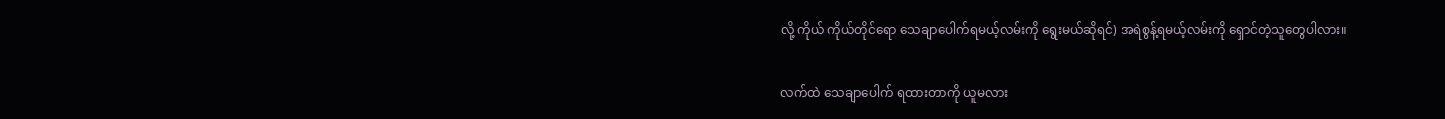လို့ ကိုယ် ကိုယ်တိုင်ရော သေချာပေါက်ရမယ့်လမ်းကို ရွေးမယ်ဆိုရင်) အရဲစွန့်ရမယ့်လမ်းကို ရှောင်တဲ့သူတွေပါလား။

လက်ထဲ သေချာပေါက် ရထားတာကို ယူမလား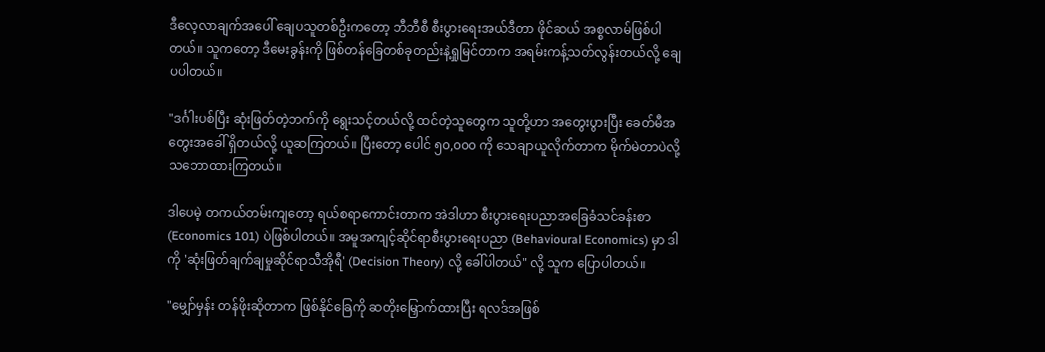ဒီလေ့လာချက်အပေါ် ချေပသူတစ်ဦးကတော့ ဘီဘီစီ စီးပွားရေးအယ်ဒီတာ ဖိုင်ဆယ် အစ္စလာမ်ဖြစ်ပါတယ်။ သူကတော့ ဒီမေးခွန်းကို ဖြစ်တန်ခြေတစ်ခုတည်းနဲ့ရှုမြင်တာက အရမ်းကန့်သတ်လွန်းတယ်လို့ ချေပပါတယ်။

"ဒင်္ဂါးပစ်ပြီး ဆုံးဖြတ်တဲ့ဘက်ကို ရွေးသင့်တယ်လို့ ထင်တဲ့သူတွေက သူတို့ဟာ အတွေးပွားပြီး ခေတ်မီအတွေးအခေါ် ရှိတယ်လို့ ယူဆကြတယ်။ ပြီးတော့ ပေါင် ၅၀,၀၀၀ ကို သေချာယူလိုက်တာက မိုက်မဲတာပဲလို့ သဘောထားကြတယ်။

ဒါပေမဲ့ တကယ်တမ်းကျတော့ ရယ်စရာကောင်းတာက အဲဒါဟာ စီးပွားရေးပညာအခြေခံသင်ခန်းစာ(Economics 101) ပဲဖြစ်ပါတယ်။ အမူအကျင့်ဆိုင်ရာစီးပွားရေးပညာ (Behavioural Economics) မှာ ဒါကို 'ဆုံးဖြတ်ချက်ချမှုဆိုင်ရာသီအိုရီ' (Decision Theory) လို့ ခေါ်ပါတယ်" လို့ သူက ပြောပါတယ်။

"မျှော်မှန်း တန်ဖိုးဆိုတာက ဖြစ်နိုင်ခြေကို ဆတိုးမြှောက်ထားပြီး ရလဒ်အဖြစ်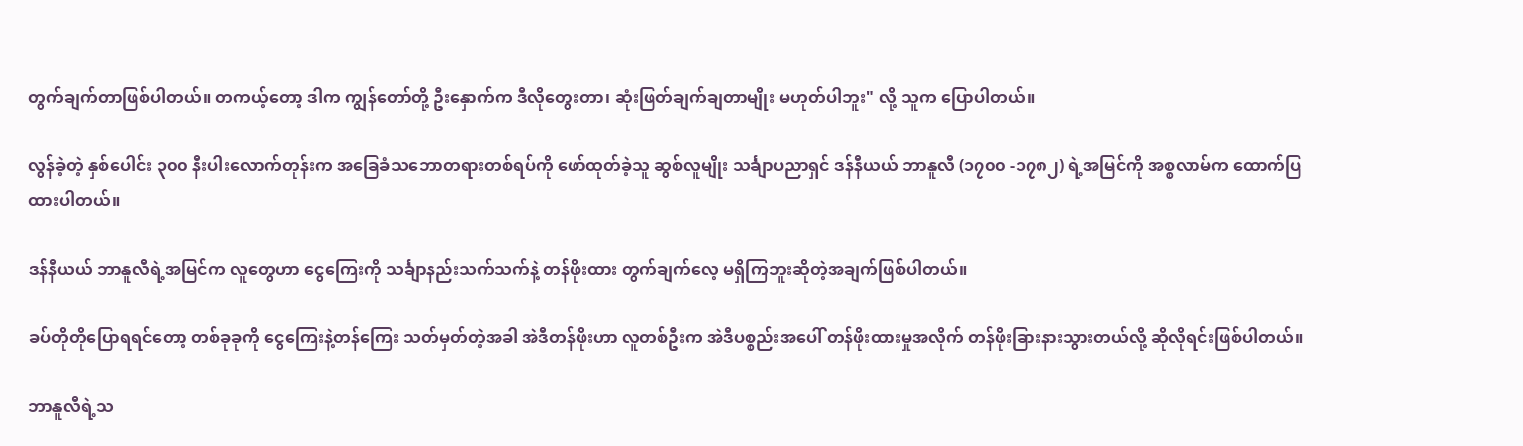တွက်ချက်တာဖြစ်ပါတယ်။ တကယ့်တော့ ဒါက ကျွန်တော်တို့ ဦးနှောက်က ဒီလိုတွေးတာ၊ ဆုံးဖြတ်ချက်ချတာမျိုး မဟုတ်ပါဘူး" လို့ သူက ပြောပါတယ်။

လွန်ခဲ့တဲ့ နှစ်ပေါင်း ၃၀၀ နီးပါးလောက်တုန်းက အခြေခံသဘောတရားတစ်ရပ်ကို ဖော်ထုတ်ခဲ့သူ ဆွစ်လူမျိုး သင်္ချာပညာရှင် ဒန်နီယယ် ဘာနူလီ (၁၇၀၀ -၁၇၈၂) ရဲ့အမြင်ကို အစ္စလာမ်က ထောက်ပြထားပါတယ်။

ဒန်နီယယ် ဘာနူလီရဲ့အမြင်က လူတွေဟာ ငွေကြေးကို သင်္ချာနည်းသက်သက်နဲ့ တန်ဖိုးထား တွက်ချက်လေ့ မရှိကြဘူးဆိုတဲ့အချက်ဖြစ်ပါတယ်။

ခပ်တိုတိုပြောရရင်တော့ တစ်ခုခုကို ငွေကြေးနဲ့တန်ကြေး သတ်မှတ်တဲ့အခါ အဲဒီတန်ဖိုးဟာ လူတစ်ဦးက အဲဒီပစ္စည်းအပေါ် တန်ဖိုးထားမှုအလိုက် တန်ဖိုးခြားနားသွားတယ်လို့ ဆိုလိုရင်းဖြစ်ပါတယ်။

ဘာနူလီရဲ့သ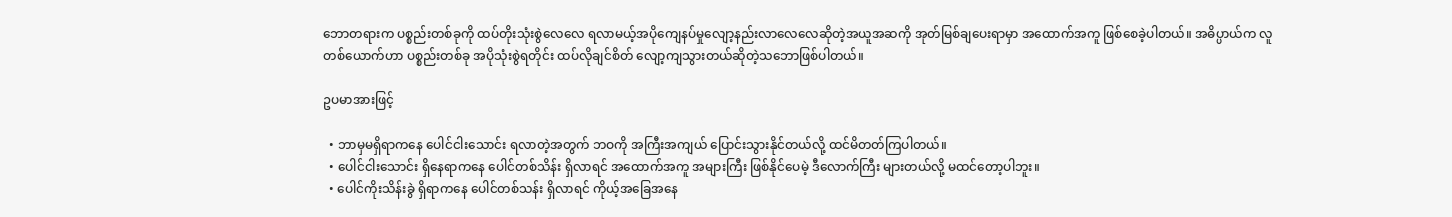ဘောတရားက ပစ္စည်းတစ်ခုကို ထပ်တိုးသုံးစွဲလေလေ ရလာမယ့်အပိုကျေနပ်မှုလျော့နည်းလာလေလေဆိုတဲ့အယူအဆကို အုတ်မြစ်ချပေးရာမှာ အထောက်အကူ ဖြစ်စေခဲ့ပါတယ်။ အဓိပ္ပာယ်က လူတစ်ယောက်ဟာ ပစ္စည်းတစ်ခု အပိုသုံးစွဲရတိုင်း ထပ်လိုချင်စိတ် လျော့ကျသွားတယ်ဆိုတဲ့သဘောဖြစ်ပါတယ်။

ဥပမာအားဖြင့်

  • ဘာမှမရှိရာကနေ ပေါင်ငါးသောင်း ရလာတဲ့အတွက် ဘဝကို အကြီးအကျယ် ပြောင်းသွားနိုင်တယ်လို့ ထင်မိတတ်ကြပါတယ်။
  • ပေါင်ငါးသောင်း ရှိနေရာကနေ ပေါင်တစ်သိန်း ရှိလာရင် အထောက်အကူ အများကြီး ဖြစ်နိုင်ပေမဲ့ ဒီလောက်ကြီး များတယ်လို့ မထင်တော့ပါဘူး။
  • ပေါင်ကိုးသိန်းခွဲ ရှိရာကနေ ပေါင်တစ်သန်း ရှိလာရင် ကိုယ့်အခြေအနေ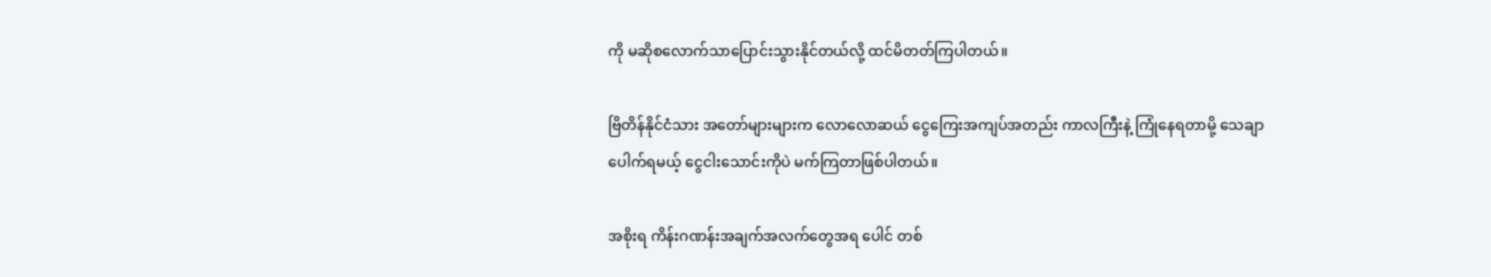ကို မဆိုစလောက်သာပြောင်းသွားနိုင်တယ်လို့ ထင်မိတတ်ကြပါတယ်။

ဗြိတိန်နိုင်ငံသား အတော်များများက လောလောဆယ် ငွေကြေးအကျပ်အတည်း ကာလကြီးနဲ့ ကြုံနေရတာမို့ သေချာပေါက်ရမယ့် ငွေငါးသောင်းကိုပဲ မက်ကြတာဖြစ်ပါတယ်။

အစိုးရ ကိန်းဂဏန်းအချက်အလက်တွေအရ ပေါင် တစ်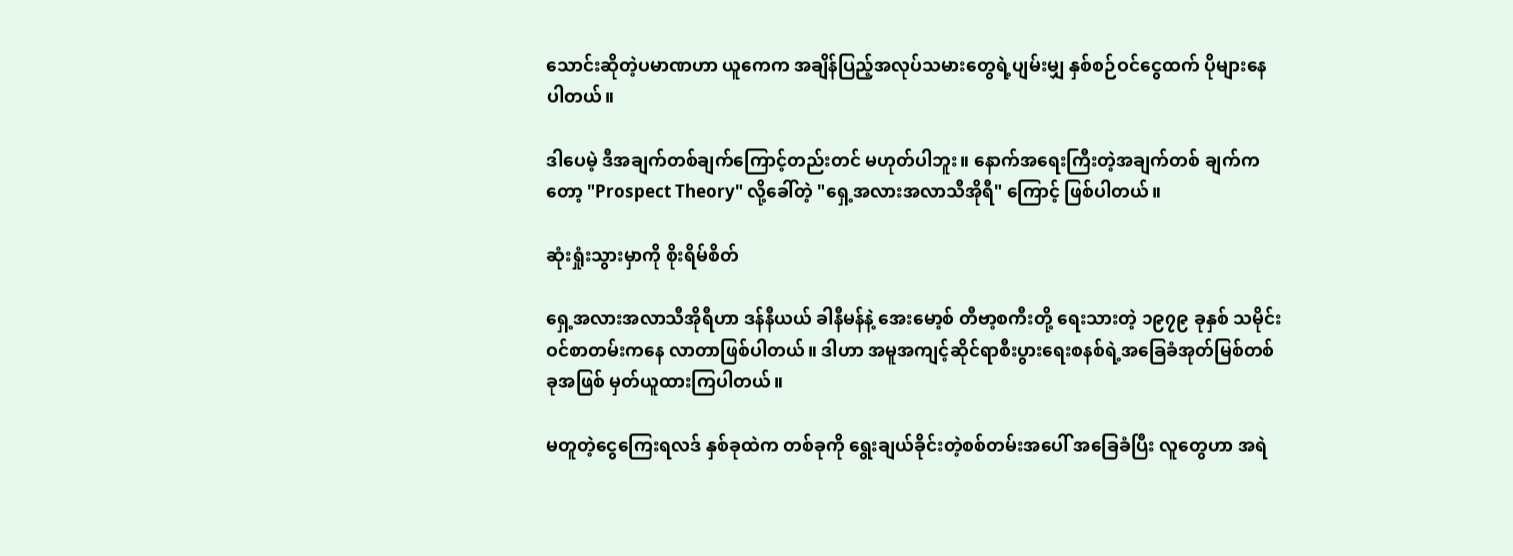သောင်းဆိုတဲ့ပမာဏဟာ ယူကေက အချိန်ပြည့်အလုပ်သမားတွေရဲ့ပျမ်းမျှ နှစ်စဉ်ဝင်ငွေထက် ပိုများနေပါတယ်။

ဒါပေမဲ့ ဒီအချက်တစ်ချက်ကြောင့်တည်းတင် မဟုတ်ပါဘူး။ နောက်အရေးကြီးတဲ့အချက်တစ် ချက်ကတော့ "Prospect Theory" လို့ခေါ်တဲ့ "ရှေ့အလားအလာသီအိုရီ" ကြောင့် ဖြစ်ပါတယ်။

ဆုံးရှုံးသွားမှာကို စိုးရိမ်စိတ်

ရှေ့အလားအလာသီအိုရီဟာ ဒန်နီယယ် ခါနီမန်နဲ့ အေးမော့စ် တီဗာ့စကီးတို့ ရေးသားတဲ့ ၁၉၇၉ ခုနှစ် သမိုင်းဝင်စာတမ်းကနေ လာတာဖြစ်ပါတယ်။ ဒါဟာ အမူအကျင့်ဆိုင်ရာစီးပွားရေးစနစ်ရဲ့အခြေခံအုတ်မြစ်တစ်ခုအဖြစ် မှတ်ယူထားကြပါတယ်။

မတူတဲ့ငွေကြေးရလဒ် နှစ်ခုထဲက တစ်ခုကို ရွေးချယ်ခိုင်းတဲ့စစ်တမ်းအပေါ် အခြေခံပြီး လူတွေဟာ အရဲ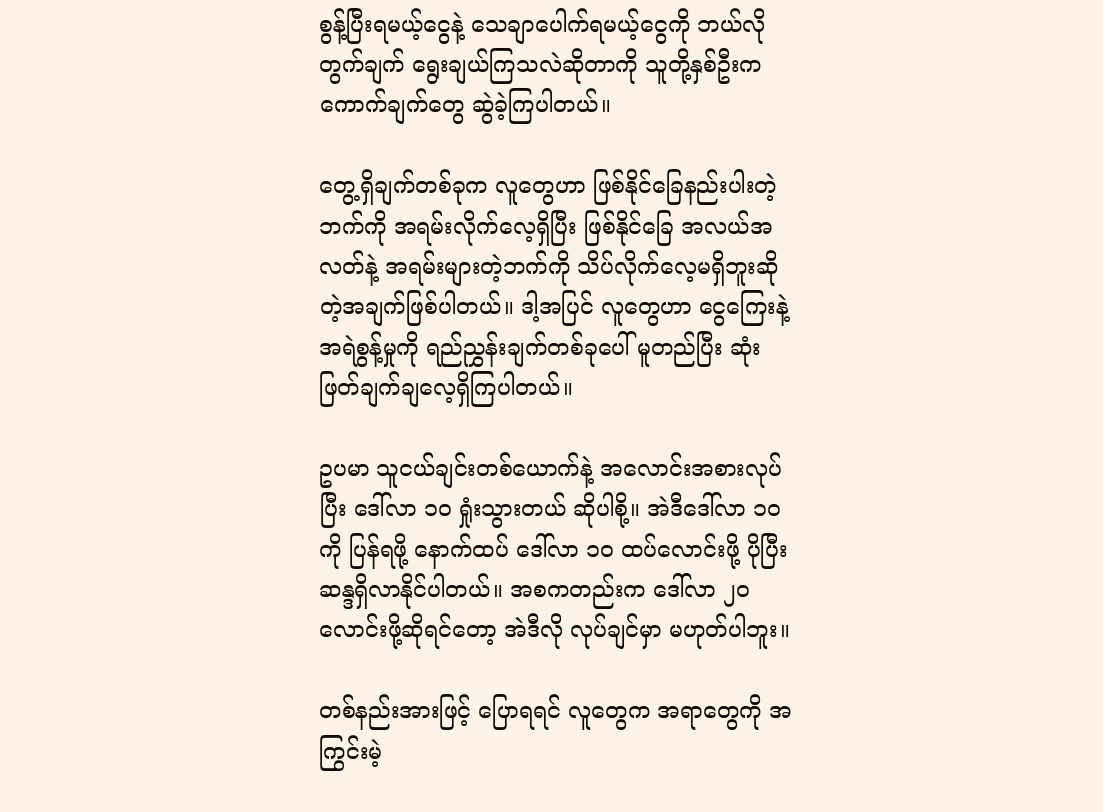စွန့်ပြီးရမယ့်ငွေနဲ့ သေချာပေါက်ရမယ့်ငွေကို ဘယ်လိုတွက်ချက် ရွေးချယ်ကြသလဲဆိုတာကို သူတို့နှစ်ဦးက ကောက်ချက်တွေ ဆွဲခဲ့ကြပါတယ်။

တွေ့ရှိချက်တစ်ခုက လူတွေဟာ ဖြစ်နိုင်ခြေနည်းပါးတဲ့ဘက်ကို အရမ်းလိုက်လေ့ရှိပြီး ဖြစ်နိုင်ခြေ အလယ်အလတ်နဲ့ အရမ်းများတဲ့ဘက်ကို သိပ်လိုက်လေ့မရှိဘူးဆိုတဲ့အချက်ဖြစ်ပါတယ်။ ဒါ့အပြင် လူတွေဟာ ငွေကြေးနဲ့ အရဲစွန့်မှုကို ရည်ညွှန်းချက်တစ်ခုပေါ် မူတည်ပြီး ဆုံးဖြတ်ချက်ချလေ့ရှိကြပါတယ်။

ဥပမာ သူငယ်ချင်းတစ်ယောက်နဲ့ အလောင်းအစားလုပ်ပြီး ဒေါ်လာ ၁၀ ရှုံးသွားတယ် ဆိုပါစို့။ အဲဒီဒေါ်လာ ၁၀ ကို ပြန်ရဖို့ နောက်ထပ် ဒေါ်လာ ၁၀ ထပ်လောင်းဖို့ ပိုပြီး ဆန္ဒရှိလာနိုင်ပါတယ်။ အစကတည်းက ဒေါ်လာ ၂၀ လောင်းဖို့ဆိုရင်တော့ အဲဒီလို လုပ်ချင်မှာ မဟုတ်ပါဘူး။

တစ်နည်းအားဖြင့် ပြောရရင် လူတွေက အရာတွေကို အကြွင်းမဲ့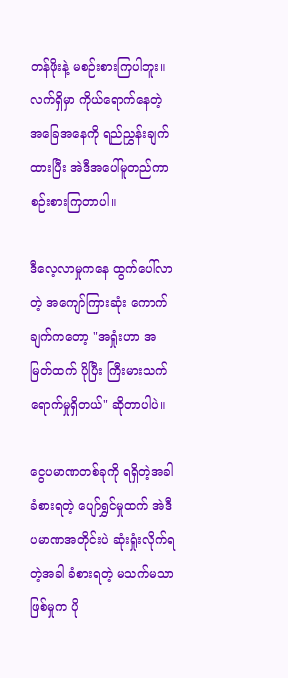တန်ဖိုးနဲ့ မစဉ်းစားကြပါဘူး။ လက်ရှိမှာ ကိုယ်ရောက်နေတဲ့ အခြေအနေကို ရည်ညွှန်းချက်ထားပြီး အဲဒီအပေါ်မူတည်ကာ စဉ်းစားကြတာပါ။

ဒီလေ့လာမှုကနေ ထွက်ပေါ်လာတဲ့ အကျော်ကြားဆုံး ကောက်ချက်ကတော့ "အရှုံးဟာ အမြတ်ထက် ပိုပြီး ကြီးမားသက်ရောက်မှုရှိတယ်" ဆိုတာပါပဲ။

ငွေပမာဏတစ်ခုကို ရရှိတဲ့အခါ ခံစားရတဲ့ ပျော်ရွှင်မှုထက် အဲဒီပမာဏအတိုင်းပဲ ဆုံးရှုံးလိုက်ရတဲ့အခါ ခံစားရတဲ့ မသက်မသာဖြစ်မှုက ပို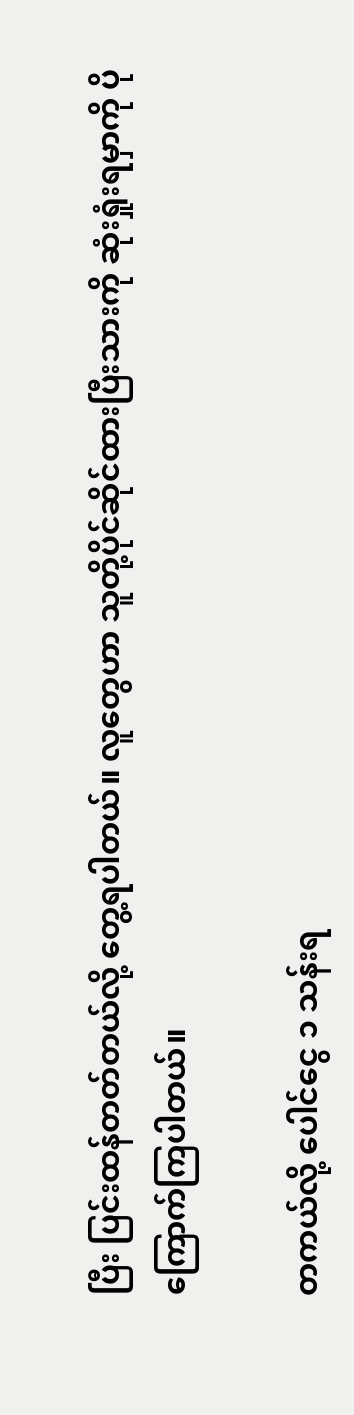ပြီး ပြင်းထန်တတ်တယ်လို့ တွေ့ရပါတယ်။ လူတွေဟာ သူတို့ပိုင်ဆိုင်ထားပြီးသားကို ဆုံးရှုံးရမှာကို ပိုကြောက်ကြပါတယ်။

တကယ်လို့ ပေါင်ငွေ ၁ သန်းရ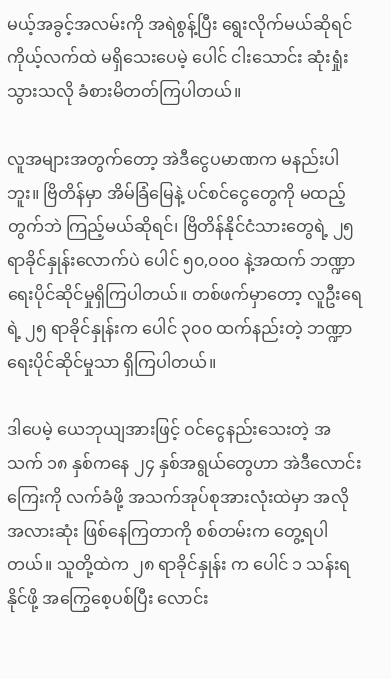မယ့်အခွင့်အလမ်းကို အရဲစွန့်ပြီး ရွေးလိုက်မယ်ဆိုရင် ကိုယ့်လက်ထဲ မရှိသေးပေမဲ့ ပေါင် ငါးသောင်း ဆုံးရှုံးသွားသလို ခံစားမိတတ်ကြပါတယ်။

လူအများအတွက်တော့ အဲဒီငွေပမာဏက မနည်းပါဘူး။ ဗြိတိန်မှာ အိမ်ခြံမြေနဲ့ ပင်စင်ငွေတွေကို မထည့်တွက်ဘဲ ကြည့်မယ်ဆိုရင်၊ ဗြိတိန်နိုင်ငံသားတွေရဲ့ ၂၅ ရာခိုင်နှုန်းလောက်ပဲ ပေါင် ၅၀,၀၀၀ နဲ့အထက် ဘဏ္ဍာရေးပိုင်ဆိုင်မှုရှိကြပါတယ်။ တစ်ဖက်မှာတော့ လူဦးရေရဲ့ ၂၅ ရာခိုင်နှုန်းက ပေါင် ၃၀၀ ထက်နည်းတဲ့ ဘဏ္ဍာရေးပိုင်ဆိုင်မှုသာ ရှိကြပါတယ်။

ဒါပေမဲ့ ယေဘုယျအားဖြင့် ဝင်ငွေနည်းသေးတဲ့ အသက် ၁၈ နှစ်ကနေ ၂၄ နှစ်အရွယ်တွေဟာ အဲဒီလောင်းကြေးကို လက်ခံဖို့ အသက်အုပ်စုအားလုံးထဲမှာ အလိုအလားဆုံး ဖြစ်နေကြတာကို စစ်တမ်းက တွေ့ရပါတယ်။ သူတို့ထဲက ၂၈ ရာခိုင်နှုန်း က ပေါင် ၁ သန်းရနိုင်ဖို့ အကြွေစေ့ပစ်ပြီး လောင်း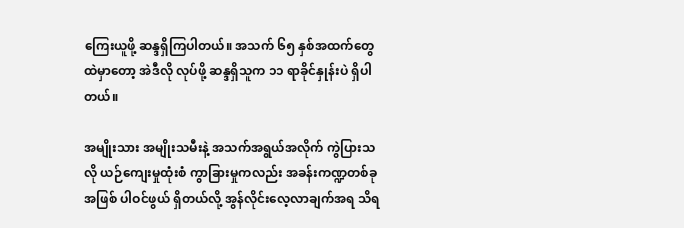ကြေးယူဖို့ ဆန္ဒရှိကြပါတယ်။ အသက် ၆၅ နှစ်အထက်တွေထဲမှာတော့ အဲဒီလို လုပ်ဖို့ ဆန္ဒရှိသူက ၁၁ ရာခိုင်နှုန်းပဲ ရှိပါတယ်။

အမျိုးသား အမျိုးသမီးနဲ့ အသက်အရွယ်အလိုက် ကွဲပြားသလို ယဉ်ကျေးမှုထုံးစံ ကွာခြားမှုကလည်း အခန်းကဏ္ဍတစ်ခုအဖြစ် ပါဝင်ဖွယ် ရှိတယ်လို့ အွန်လိုင်းလေ့လာချက်အရ သိရ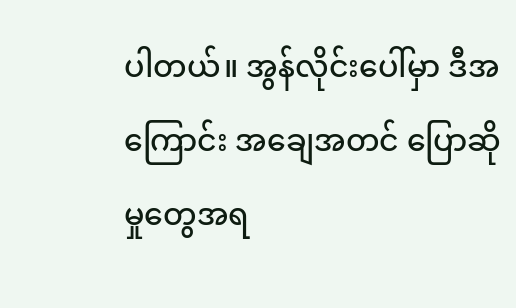ပါတယ်။ အွန်လိုင်းပေါ်မှာ ဒီအကြောင်း အချေအတင် ပြောဆိုမှုတွေအရ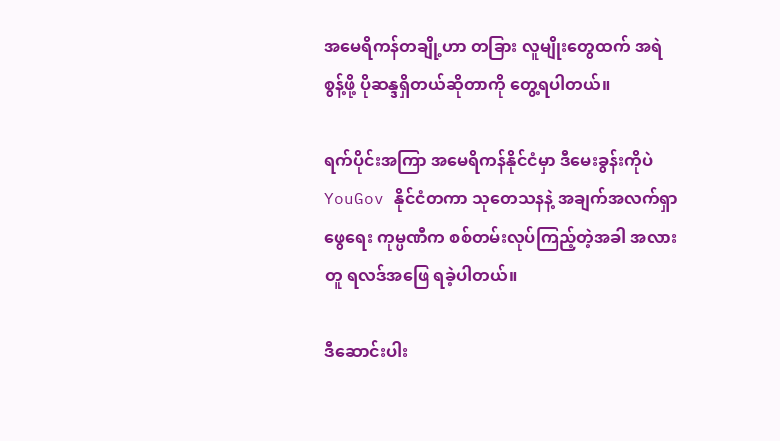အမေရိကန်တချို့ဟာ တခြား လူမျိုးတွေထက် အရဲစွန့်ဖို့ ပိုဆန္ဒရှိတယ်ဆိုတာကို တွေ့ရပါတယ်။

ရက်ပိုင်းအကြာ အမေရိကန်နိုင်ငံမှာ ဒီမေးခွန်းကိုပဲ YouGov နိုင်ငံတကာ သုတေသနနဲ့ အချက်အလက်ရှာဖွေရေး ကုမ္ပဏီက စစ်တမ်းလုပ်ကြည့်တဲ့အခါ အလားတူ ရလဒ်အဖြေ ရခဲ့ပါတယ်။

ဒီဆောင်းပါး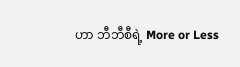ဟာ ဘီဘီစီရဲ့ More or Less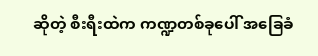ဆိုတဲ့ စီးရီးထဲက ကဏ္ဍတစ်ခုပေါ် အခြေခံ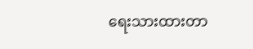ရေးသားထားတာ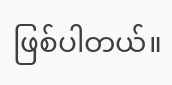ဖြစ်ပါတယ်။